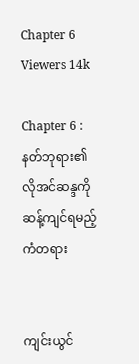Chapter 6
Viewers 14k

Chapter 6 : နတ်ဘုရား၏လိုအင်ဆန္ဒကို ဆန့်ကျင်ရမည့် ကံတရား


ကျင်းယွင်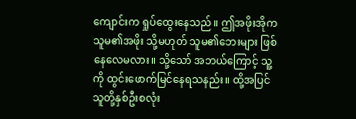ကျောင်းက ရှုပ်ထွေးနေသည်။ ဤအဖိုးအိုက သူမ၏အဖိုး သို့မဟုတ် သူမ၏ဘေးများ ဖြစ်နေလေမလား။ သို့သော် အဘယ်ကြောင့် သူ့ကို ထွင်းဖောက်မြင်နေရသနည်း။ ထို့အပြင် သူတို့နှစ်ဦးစလုံး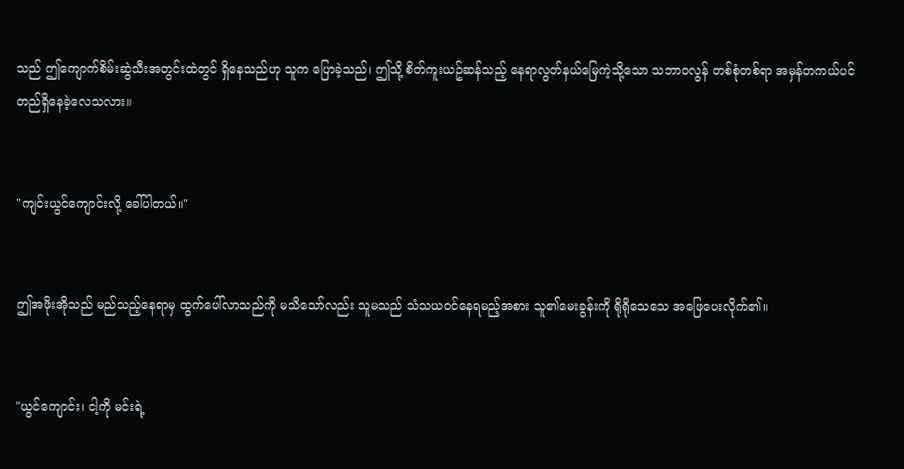သည် ဤကျောက်စိမ်းဆွဲသီးအတွင်းထဲတွင် ရှိနေသည်ဟု သူက ပြောခဲ့သည်၊ ဤသို့ စိတ်ကူးယဥ်ဆန်သည့် နေရာလွတ်နယ်မြေကဲ့သို့သော သဘာဝလွန် တစ်စုံတစ်ရာ အမှန်တကယ်ပင် တည်ရှိနေခဲ့လေသလား။


"ကျင်းယွင်ကျောင်းလို့ ခေါ်ပါတယ်။"


ဤအဖိုးအိုသည် မည်သည့်နေရာမှ ထွက်ပေါ်လာသည်ကို မသိသော်လည်း သူမသည် သံသယဝင်နေရမည့်အစား သူ၏မေးခွန်းကို ရိုရိုသေသေ အဖြေပေးလိုက်၏။


"ယွင်ကျောင်း၊ ငါ့ကို မင်းရဲ့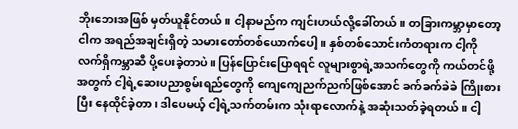ဘိုးဘေးအဖြစ် မှတ်ယူနိုင်တယ်။ ငါ့နာမည်က ကျင်းဟယ်လို့ခေါ်တယ်။ တခြားကမ္ဘာမှာတော့ ငါက အရည်အချင်းရှိတဲ့ သမားတော်တစ်ယောက်ပေါ့။ နှစ်တစ်သောင်းကံတရားက ငါ့ကို လက်ရှိကမ္ဘာဆီ ပို့ပေးခဲ့တာပဲ။ ပြန်ပြောင်းပြောရရင် လူများစွာရဲ့အသက်တွေကို ကယ်တင်ဖို့အတွက် ငါ့ရဲ့ဆေးပညာစွမ်းရည်တွေကို ကျေကျေညက်ညက်ဖြစ်အောင် ခက်ခက်ခဲခဲ ကြိုးစားပြီး နေထိုင်ခဲ့တာ၊ ဒါပေမယ့် ငါ့ရဲ့သက်တမ်းက သုံးရာလောက်နဲ့ အဆုံးသတ်ခဲ့ရတယ်။ ငါ့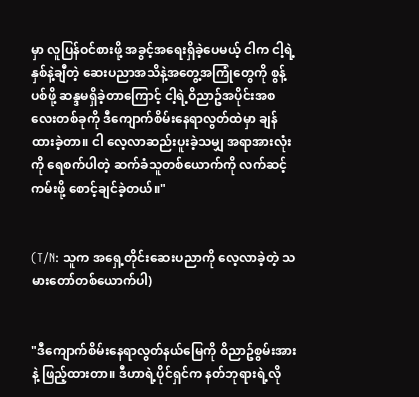မှာ လူပြန်ဝင်စားဖို့ အခွင့်အရေးရှိခဲ့ပေမယ့် ငါက ငါ့ရဲ့နှစ်နဲ့ချီတဲ့ ဆေးပညာအသိနဲ့အတွေ့အကြုံတွေကို စွန့်ပစ်ဖို့ ဆန္ဒမရှိခဲ့တာကြောင့် ငါ့ရဲ့ဝိညာဥ်အပိုင်းအစလေးတစ်ခုကို ဒီကျောက်စိမ်းနေရာလွတ်ထဲမှာ ချန်ထားခဲ့တာ။ ငါ လေ့လာဆည်းပူးခဲ့သမျှ အရာအားလုံးကို ရေစက်ပါတဲ့ ဆက်ခံသူတစ်ယောက်ကို လက်ဆင့်ကမ်းဖို့ စောင့်ချင်ခဲ့တယ်။"


(T/N: သူက အရှေ့တိုင်းဆေးပညာကို လေ့လာခဲ့တဲ့ သမားတော်တစ်ယောက်ပါ)


"ဒီကျောက်စိမ်းနေရာလွတ်နယ်မြေကို ဝိညာဥ်စွမ်းအားနဲ့ ဖြည့်ထားတာ။ ဒီဟာရဲ့ပိုင်ရှင်က နတ်ဘုရားရဲ့လို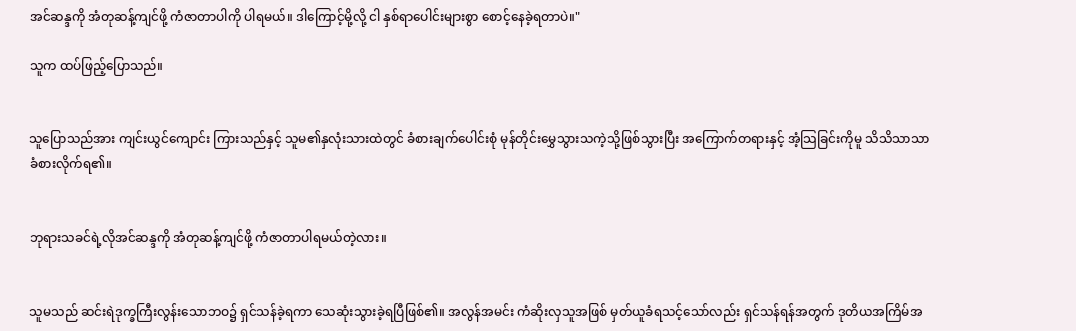အင်ဆန္ဒကို အံတုဆန့်ကျင်ဖို့ ကံဇာတာပါကို ပါရမယ်။ ဒါကြောင့်မို့လို့ ငါ နှစ်ရာပေါင်းများစွာ စောင့်နေခဲ့ရတာပဲ။"

သူက ထပ်ဖြည့်ပြောသည်။


သူပြောသည်အား ကျင်းယွင်ကျောင်း ကြားသည်နှင့် သူမ၏နှလုံးသားထဲတွင် ခံစားချက်ပေါင်းစုံ မုန်တိုင်းမွှေသွားသကဲ့သို့ဖြစ်သွားပြီး အကြောက်တရားနှင့် အံ့သြခြင်းကိုမူ သိသိသာသာ ခံစားလိုက်ရ၏။


ဘုရားသခင်ရဲ့လိုအင်ဆန္ဒကို အံတုဆန့်ကျင်ဖို့ ကံဇာတာပါရမယ်တဲ့လား။


သူမသည် ဆင်းရဲဒုက္ခကြီးလွန်းသောဘဝ၌ ရှင်သန်ခဲ့ရကာ သေဆုံးသွားခဲ့ရပြီဖြစ်၏။ အလွန်အမင်း ကံဆိုးလှသူအဖြစ် မှတ်ယူခံရသင့်သော်လည်း ရှင်သန်ရန်အတွက် ဒုတိယအကြိမ်အ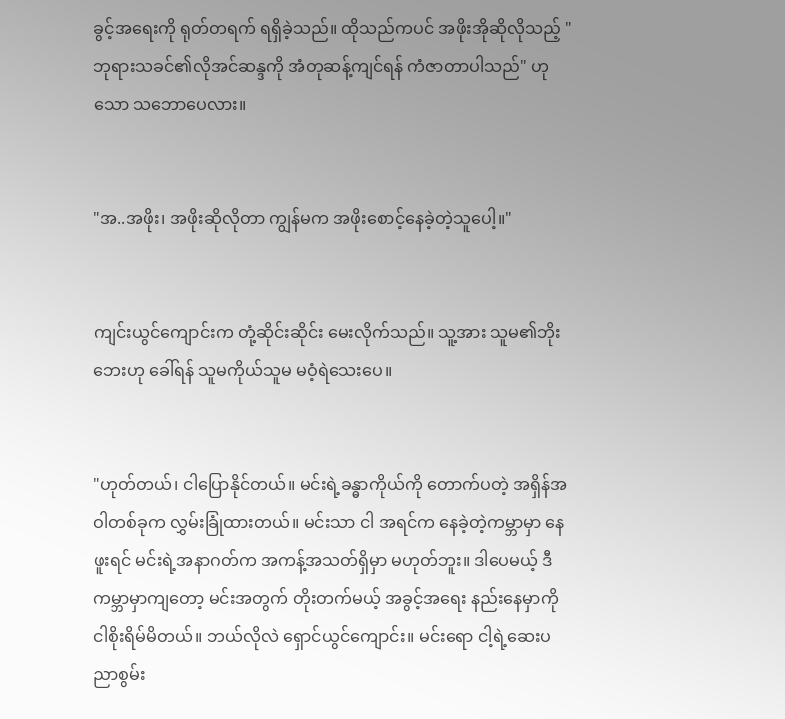ခွင့်အရေးကို ရုတ်တရက် ရရှိခဲ့သည်။ ထိုသည်ကပင် အဖိုးအိုဆိုလိုသည့် "ဘုရားသခင်၏လိုအင်ဆန္ဒကို အံတုဆန့်ကျင်ရန် ကံဇာတာပါသည်" ဟုသော သဘောပေလား။


"အ..အဖိုး၊ အဖိုးဆိုလိုတာ ကျွန်မက အဖိုးစောင့်နေခဲ့တဲ့သူပေါ့။"


ကျင်းယွင်ကျောင်းက တုံ့ဆိုင်းဆိုင်း မေးလိုက်သည်။ သူ့အား သူမ၏ဘိုးဘေးဟု ခေါ်ရန် သူမကိုယ်သူမ မဝံ့ရဲသေးပေ။


"ဟုတ်တယ်၊ ငါပြောနိုင်တယ်။ မင်းရဲ့ခန္ဓာကိုယ်ကို တောက်ပတဲ့ အရှိန်အဝါတစ်ခုက လွှမ်းခြုံထားတယ်။ မင်းသာ ငါ အရင်က နေခဲ့တဲ့ကမ္ဘာမှာ နေဖူးရင် မင်းရဲ့အနာဂတ်က အကန့်အသတ်ရှိမှာ မဟုတ်ဘူး။ ဒါပေမယ့် ဒီကမ္ဘာမှာကျတော့ မင်းအတွက် တိုးတက်မယ့် အခွင့်အရေး နည်းနေမှာကို ငါစိုးရိမ်မိတယ်။ ဘယ်လိုလဲ ရှောင်ယွင်ကျောင်း။ မင်းရော ငါ့ရဲ့ဆေးပညာစွမ်း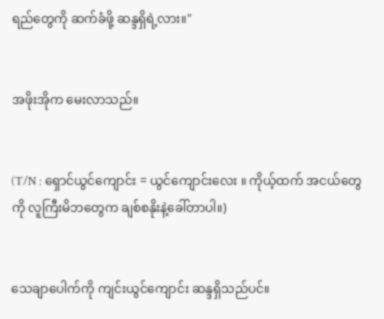ရည်တွေကို ဆက်ခံဖို့ ဆန္ဒရှိရဲ့လား။"


အဖိုးအိုက မေးလာသည်။


(T/N : ရှောင်ယွင်ကျောင်း = ယွင်ကျောင်းလေး ။ ကိုယ့်ထက် အငယ်တွေကို လူကြီးမိဘတွေက ချစ်စနိုးနဲ့ခေါ်တာပါ။)


သေချာပေါက်ကို ကျင်းယွင်ကျောင်း ဆန္ဒရှိသည်ပင်။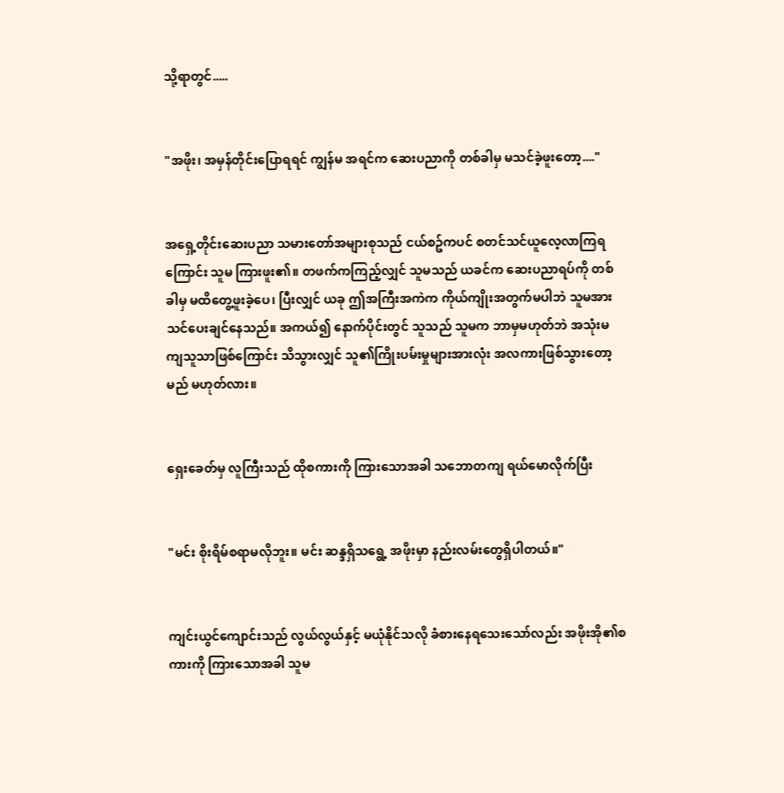သို့ရာတွင်.....


"အဖိုး၊ အမှန်တိုင်းပြောရရင် ကျွန်မ အရင်က ဆေးပညာကို တစ်ခါမှ မသင်ခဲ့ဖူးတော့...."


အရှေ့တိုင်းဆေးပညာ သမားတော်အများစုသည် ငယ်စဥ်ကပင် စတင်သင်ယူလေ့လာကြရကြောင်း သူမ ကြားဖူး၏။ တဖက်ကကြည့်လျှင် သူမသည် ယခင်က ဆေးပညာရပ်ကို တစ်ခါမှ မထိတွေ့ဖူးခဲ့ပေ၊ ပြီးလျှင် ယခု ဤအကြီးအကဲက ကိုယ်ကျိုးအတွက်မပါဘဲ သူမအား သင်ပေးချင်နေသည်။ အကယ်၍ နောက်ပိုင်းတွင် သူသည် သူမက ဘာမှမဟုတ်ဘဲ အသုံးမကျသူသာဖြစ်ကြောင်း သိသွားလျှင် သူ၏ကြိုးပမ်းမှုများအားလုံး အလကားဖြစ်သွားတော့မည် မဟုတ်လား။


ရှေးခေတ်မှ လူကြီးသည် ထိုစကားကို ကြားသောအခါ သဘောတကျ ရယ်မောလိုက်ပြီး


"မင်း စိုးရိမ်စရာမလိုဘူး။ မင်း ဆန္ဒရှိသရွေ့ အဖိုးမှာ နည်းလမ်းတွေရှိပါတယ်။"


ကျင်းယွင်ကျောင်းသည် လွယ်လွယ်နှင့် မယုံနိုင်သလို ခံစားနေရသေးသော်လည်း အဖိုးအို၏စကားကို ကြားသောအခါ သူမ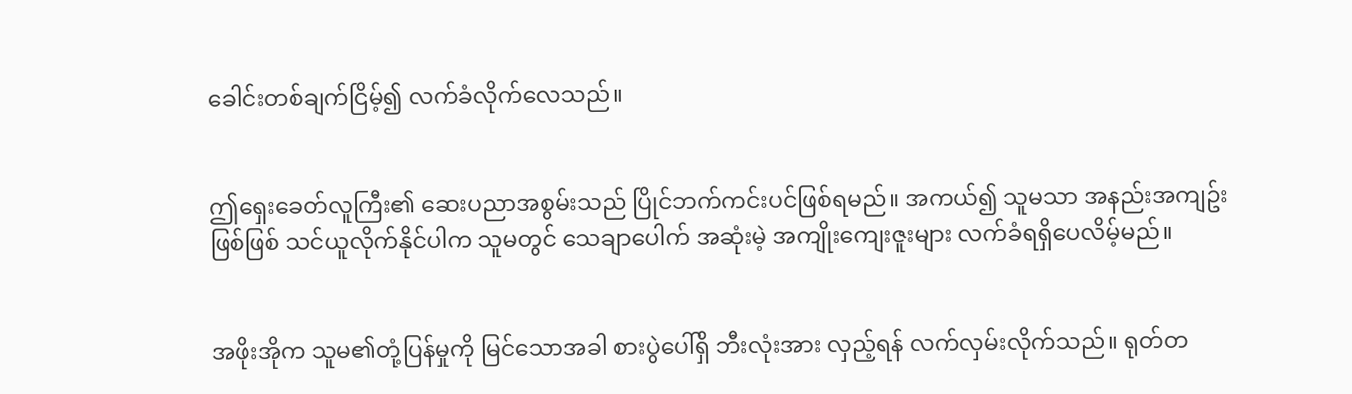ခေါင်းတစ်ချက်ငြိမ့်၍ လက်ခံလိုက်လေသည်။


ဤရှေးခေတ်လူကြီး၏ ဆေးပညာအစွမ်းသည် ပြိုင်ဘက်ကင်းပင်ဖြစ်ရမည်။ အကယ်၍ သူမသာ အနည်းအကျဥ်းဖြစ်ဖြစ် သင်ယူလိုက်နိုင်ပါက သူမတွင် သေချာပေါက် အဆုံးမဲ့ အကျိုးကျေးဇူးများ လက်ခံရရှိပေလိမ့်မည်။


အဖိုးအိုက သူမ၏တုံ့ပြန်မှုကို မြင်သောအခါ စားပွဲပေါ်ရှိ ဘီးလုံးအား လှည့်ရန် လက်လှမ်းလိုက်သည်။ ရုတ်တ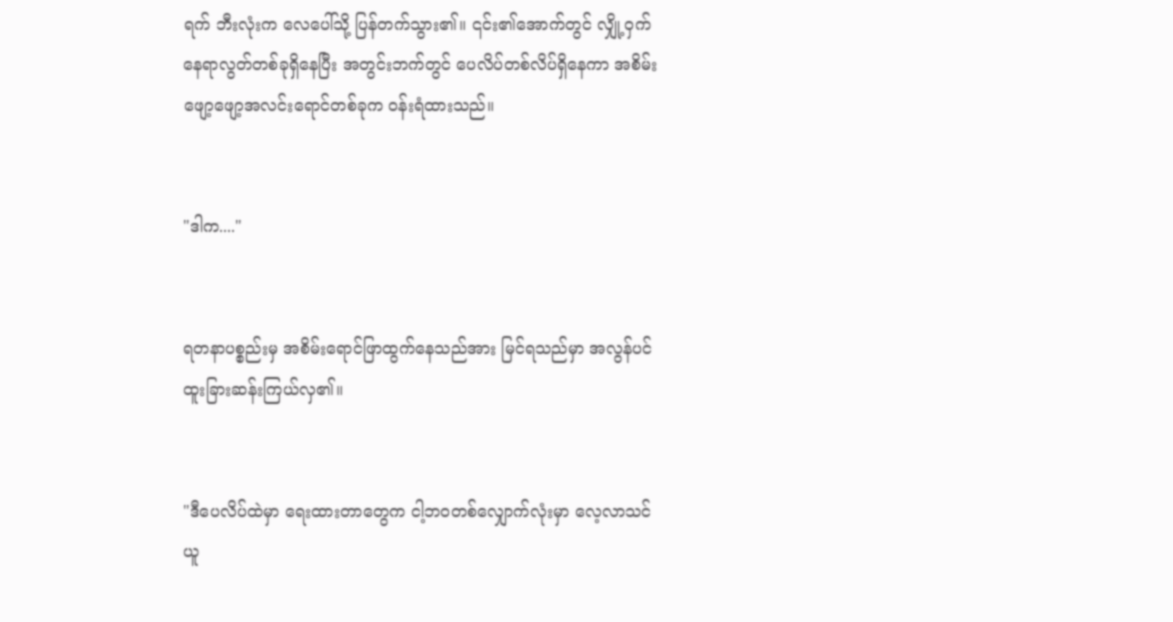ရက် ဘီးလုံးက လေပေါ်သို့ ပြန်တက်သွား၏။ ၎င်း၏အောက်တွင် လျှို့ဝှက်နေရာလွတ်တစ်ခုရှိနေပြီး အတွင်းဘက်တွင် ပေလိပ်တစ်လိပ်ရှိနေကာ အစိမ်းဖျော့ဖျော့အလင်းရောင်တစ်ခုက ဝန်းရံထားသည်။


"ဒါက...."


ရတနာပစ္စည်းမှ အစိမ်းရောင်ဖြာထွက်နေသည်အား မြင်ရသည်မှာ အလွန်ပင် ထူးခြားဆန်းကြယ်လှ၏။


"ဒီပေလိပ်ထဲမှာ ရေးထားတာတွေက ငါ့ဘဝတစ်လျှောက်လုံးမှာ လေ့လာသင်ယူ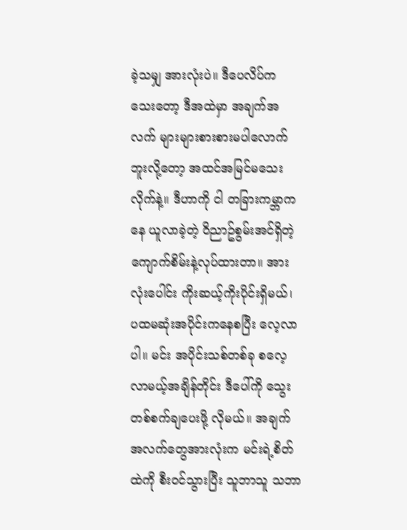ခဲ့သမျှ အားလုံးပဲ။ ဒီပေလိပ်က သေးတော့ ဒီအထဲမှာ အချက်အလက် များများစားစားမပါလောက်ဘူးလို့တော့ အထင်အမြင်မသေးလိုက်နဲ့။ ဒီဟာကို ငါ တခြားကမ္ဘာကနေ ယူလာခဲ့တဲ့ ဝိညာဥ်စွမ်းအင်ရှိတဲ့ ကျောက်စိမ်းနဲ့လုပ်ထားတာ။ အားလုံးပေါင်း ကိုးဆယ့်ကိုးပိုင်းရှိမယ်၊ ပထမဆုံးအပိုင်းကနေစပြီး လေ့လာပါ။ မင်း အပိုင်းသစ်တစ်ခု စလေ့လာမယ့်အချိန်တိုင်း ဒီပေါ်ကို သွေးတစ်စက်ချပေးဖို့ လိုမယ်။ အချက်အလက်တွေအားလုံးက မင်းရဲ့စိတ်ထဲကို စီးဝင်သွားပြီး သူဘာသူ သဘာ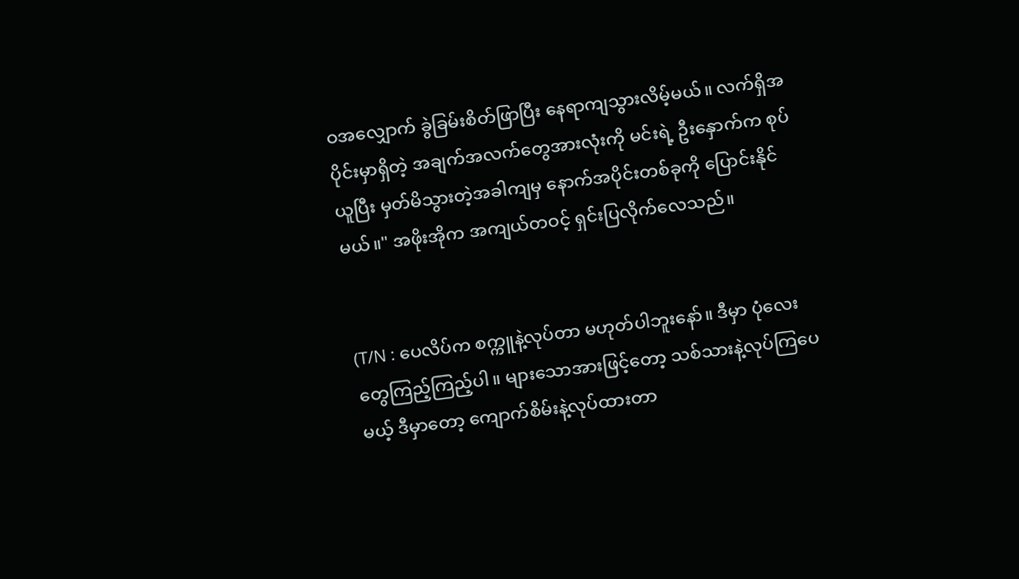ဝအလျှောက် ခွဲခြမ်းစိတ်ဖြာပြီး နေရာကျသွားလိမ့်မယ်။ လက်ရှိအပိုင်းမှာရှိတဲ့ အချက်အလက်တွေအားလုံးကို မင်းရဲ့ ဦးနှောက်က စုပ်ယူပြီး မှတ်မိသွားတဲ့အခါကျမှ နောက်အပိုင်းတစ်ခုကို ပြောင်းနိုင်မယ်။" အဖိုးအိုက အကျယ်တဝင့် ရှင်းပြလိုက်လေသည်။


(T/N : ပေလိပ်က စက္ကူနဲ့လုပ်တာ မဟုတ်ပါဘူးနော်။ ဒီမှာ ပုံလေးတွေကြည့်ကြည့်ပါ။ များသောအားဖြင့်တော့ သစ်သားနဲ့လုပ်ကြပေမယ့် ဒီမှာတော့ ကျောက်စိမ်းနဲ့လုပ်ထားတာ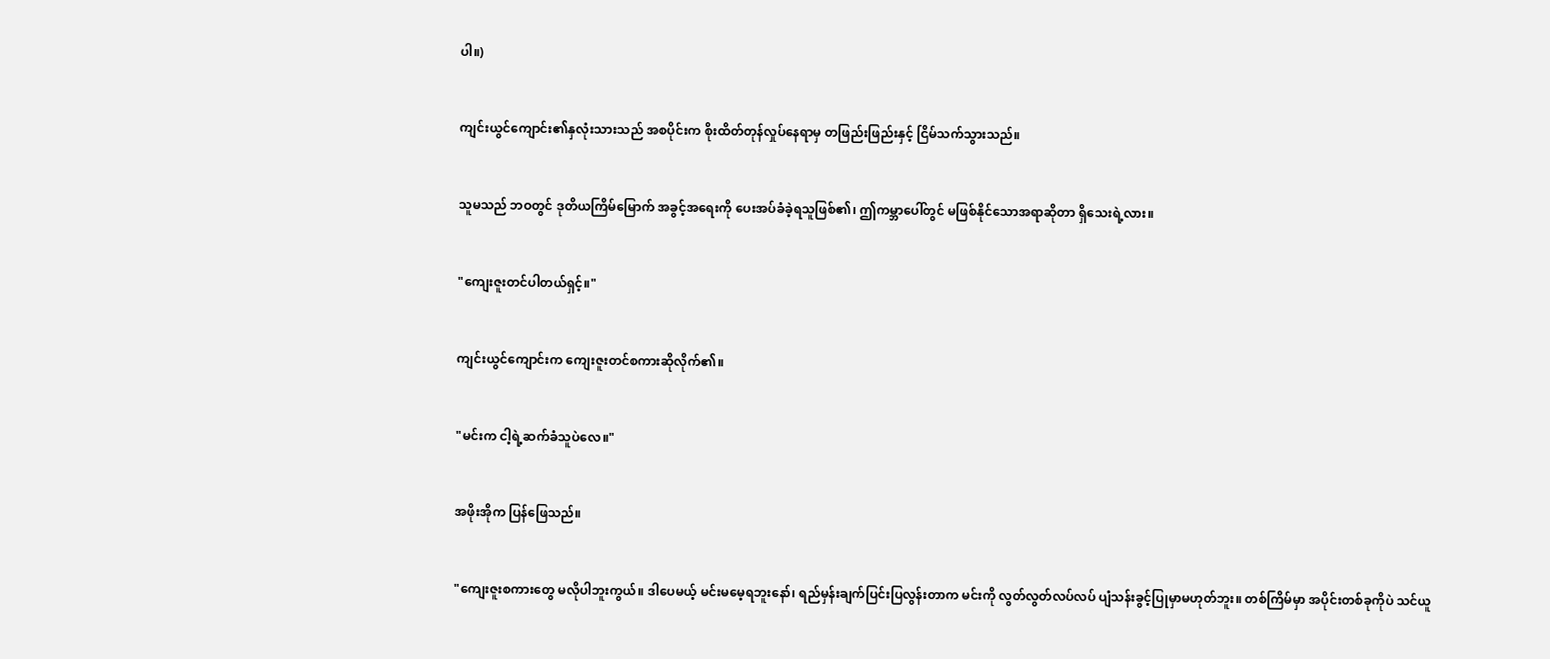ပါ။)


ကျင်းယွင်ကျောင်း၏နှလုံးသားသည် အစပိုင်းက စိုးထိတ်တုန်လှုပ်နေရာမှ တဖြည်းဖြည်းနှင့် ငြိမ်သက်သွားသည်။


သူမသည် ဘဝတွင် ဒုတိယကြိမ်မြောက် အခွင့်အရေးကို ပေးအပ်ခံခဲ့ရသူဖြစ်၏၊ ဤကမ္ဘာပေါ်တွင် မဖြစ်နိုင်သောအရာဆိုတာ ရှိသေးရဲ့လား။


"ကျေးဇူးတင်ပါတယ်ရှင့်။"


ကျင်းယွင်ကျောင်းက ကျေးဇူးတင်စကားဆိုလိုက်၏။


"မင်းက ငါ့ရဲ့ဆက်ခံသူပဲလေ။"


အဖိုးအိုက ပြန်ဖြေသည်။


"ကျေးဇူးစကားတွေ မလိုပါဘူးကွယ်။ ဒါပေမယ့် မင်းမမေ့ရဘူးနော်၊ ရည်မှန်းချက်ပြင်းပြလွန်းတာက မင်းကို လွတ်လွတ်လပ်လပ် ပျံသန်းခွင့်ပြုမှာမဟုတ်ဘူး။ တစ်ကြိမ်မှာ အပိုင်းတစ်ခုကိုပဲ သင်ယူ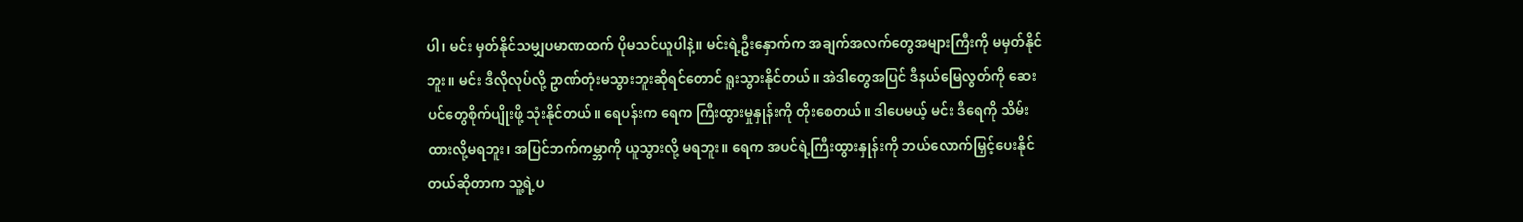ပါ၊ မင်း မှတ်နိုင်သမျှပမာဏထက် ပိုမသင်ယူပါနဲ့။ မင်းရဲ့ဦးနှောက်က အချက်အလက်တွေအများကြီးကို မမှတ်နိုင်ဘူး။ မင်း ဒီလိုလုပ်လို့ ဥာဏ်တုံးမသွားဘူးဆိုရင်တောင် ရူးသွားနိုင်တယ်။ အဲဒါတွေအပြင် ဒီနယ်မြေလွတ်ကို ဆေးပင်တွေစိုက်ပျိုးဖို့ သုံးနိုင်တယ်။ ရေပန်းက ရေက ကြီးထွားမှုနှုန်းကို တိုးစေတယ်။ ဒါပေမယ့် မင်း ဒီရေကို သိမ်းထားလို့မရဘူး၊ အပြင်ဘက်ကမ္ဘာကို ယူသွားလို့ မရဘူး။ ရေက အပင်ရဲ့ကြီးထွားနှုန်းကို ဘယ်လောက်မြှင့်ပေးနိုင်တယ်ဆိုတာက သူ့ရဲ့ပ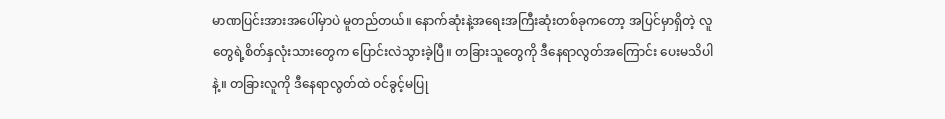မာဏပြင်းအားအပေါ်မှာပဲ မူတည်တယ်။ နောက်ဆုံးနဲ့အရေးအကြီးဆုံးတစ်ခုကတော့ အပြင်မှာရှိတဲ့ လူတွေရဲ့စိတ်နှလုံးသားတွေက ပြောင်းလဲသွားခဲ့ပြီ။ တခြားသူတွေကို ဒီနေရာလွတ်အကြောင်း ပေးမသိပါနဲ့။ တခြားလူကို ဒီနေရာလွတ်ထဲ ဝင်ခွင့်မပြု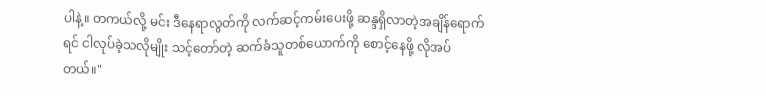ပါနဲ့။ တကယ်လို့ မင်း ဒီနေရာလွတ်ကို လက်ဆင့်ကမ်းပေးဖို့ ဆန္ဒရှိလာတဲ့အချိန်ရောက်ရင် ငါလုပ်ခဲ့သလိုမျိုး သင့်တော်တဲ့ ဆက်ခံသူတစ်ယောက်ကို စောင့်နေဖို့ လိုအပ်တယ်။"